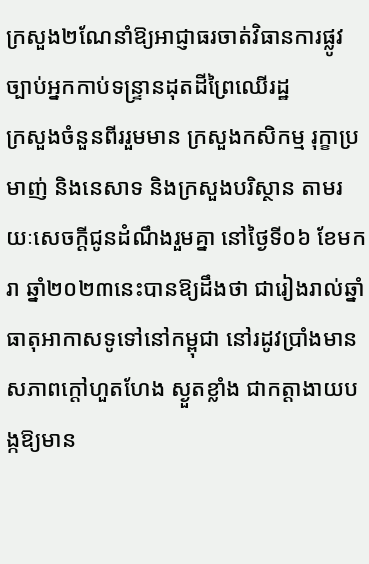ក្រសួង២ណែនាំឱ្យអាជ្ញាធរចាត់វិធានការផ្លូវច្បាប់អ្នកកាប់ទន្ទ្រានដុតដីព្រៃឈើរដ្ឋ
ក្រសួងចំនួនពីររួមមាន ក្រសួងកសិកម្ម រុក្ខាប្រមាញ់ និងនេសាទ និងក្រសួងបរិស្ថាន តាមរយៈសេចក្ដីជូនដំណឹងរួមគ្នា នៅថ្ងៃទី០៦ ខែមករា ឆ្នាំ២០២៣នេះបានឱ្យដឹងថា ជារៀងរាល់ឆ្នាំ ធាតុអាកាសទូទៅនៅកម្ពុជា នៅរដូវប្រាំងមានសភាពក្ដៅហួតហែង ស្ងួតខ្លាំង ជាកត្តាងាយបង្កឱ្យមាន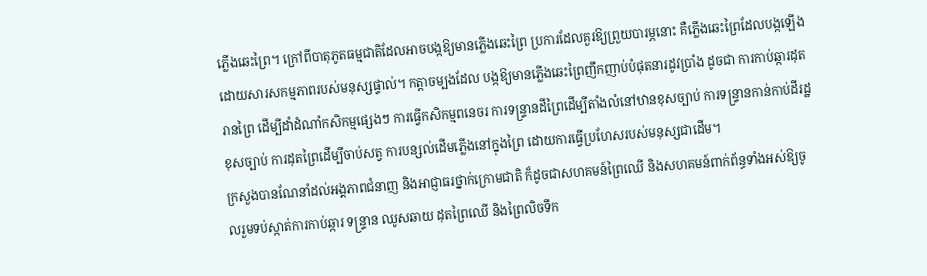ភ្លើងឆេះព្រៃ។ ក្រៅពីបាតុភូតធម្មជាតិដែលអាចបង្កឱ្យមានភ្លើងឆេះព្រៃ ប្រការដែលគួរឱ្យព្រួយបារម្ភនោះ គឺភ្លើងឆេះព្រៃដែលបង្កឡើងដោយសារសកម្មភាពរបស់មនុស្សផ្ទាល់។ កត្តាចម្បងដែល បង្កឱ្យមានភ្លើងឆេះព្រៃញឹកញាប់បំផុតនារដូវប្រាំង ដូចជា ការកាប់ឆ្ការដុតរានព្រៃ ដើម្បីដាំដំណាំកសិកម្មផ្សេងៗ ការធ្វើកសិកម្មពនេចរ ការទន្ទ្រានដីព្រៃដើម្បីតាំងលំនៅឋានខុសច្បាប់ ការទន្ទ្រានកាន់កាប់ដីរដ្ឋខុសច្បាប់ ការដុតព្រៃដើម្បីចាប់សត្វ ការបន្សល់ដើមភ្លើងនៅក្នុងព្រៃ ដោយការធ្វើប្រហែសរបស់មនុស្សជាដើម។
ក្រសួងបានណែនាំដល់អង្គភាពជំនាញ និងអាជ្ញាធរថ្នាក់ក្រោមជាតិ ក៏ដូចជាសហគមន៍ព្រៃឈើ និងសហគមន៍ពាក់ព័ន្ធទាំងអស់ឱ្យចូលរួមទប់ស្កាត់ការកាប់ឆ្ការ ទន្ទ្រាន ឈូសឆាយ ដុតព្រៃឈើ និងព្រៃលិចទឹក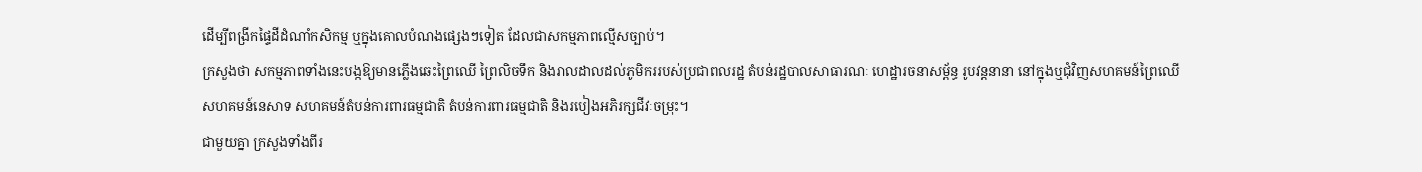ដើម្បីពង្រីកផ្ទៃដីដំណាំកសិកម្ម ឬក្នុងគោលបំណងផ្សេងៗទៀត ដែលជាសកម្មភាពល្មើសច្បាប់។
ក្រសួងថា សកម្មភាពទាំងនេះបង្កឱ្យមានភ្លើងឆេះព្រៃឈើ ព្រៃលិចទឹក និងរាលដាលដល់ភូមិកររបស់ប្រជាពលរដ្ឋ តំបន់រដ្ឋបាលសាធារណៈ ហេដ្ឋារចនាសម្ព័ន្ធ រូបវន្តនានា នៅក្នុងឬជុំវិញសហគមន៍ព្រៃឈើ សហគមន៍នេសាទ សហគមន៍តំបន់ការពារធម្មជាតិ តំបន់ការពារធម្មជាតិ និងរបៀងអភិរក្សជីវៈចម្រុះ។
ជាមួយគ្នា ក្រសួងទាំងពីរ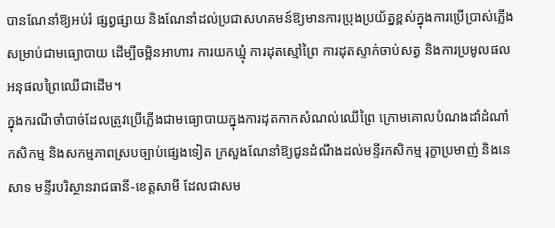បានណែនាំឱ្យអប់រំ ផ្សព្វផ្សាយ និងណែនាំដល់ប្រជាសហគមន៍ឱ្យមានការប្រុងប្រយ័ត្នខ្ពស់ក្នុងការប្រើប្រាស់ភ្លើងសម្រាប់ជាមធ្យោបាយ ដើម្បីចម្អិនអាហារ ការយកឃ្មុំ ការដុតស្មៅព្រៃ ការដុតស្ទាក់ចាប់សត្វ និងការប្រមូលផលអនុផលព្រៃឈើជាដើម។
ក្នុងករណីចាំបាច់ដែលត្រូវប្រើភ្លើងជាមធ្យោបាយក្នុងការដុតកាកសំណល់ឈើព្រៃ ក្រោមគោលបំណងដាំដំណាំកសិកម្ម និងសកម្មភាពស្របច្បាប់ផ្សេងទៀត ក្រសួងណែនាំឱ្យជូនដំណឹងដល់មន្ទីរកសិកម្ម រុក្ខាប្រមាញ់ និងនេសាទ មន្ទីរបរិស្ថានរាជធានី-ខេត្តសាមី ដែលជាសម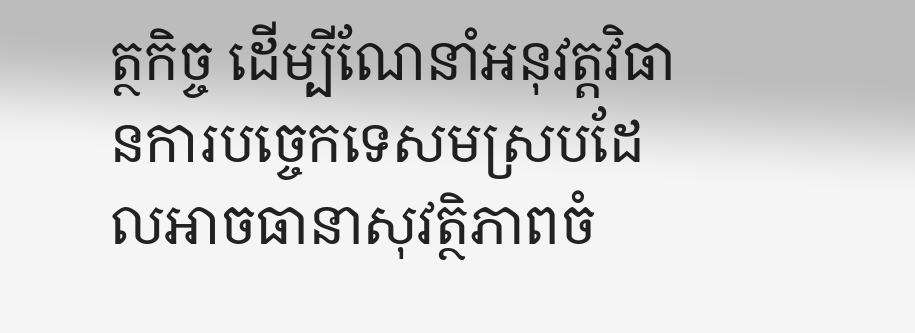ត្ថកិច្ច ដើម្បីណែនាំអនុវត្តវិធានការបច្ចេកទេសមស្របដែលអាចធានាសុវត្ថិភាពចំ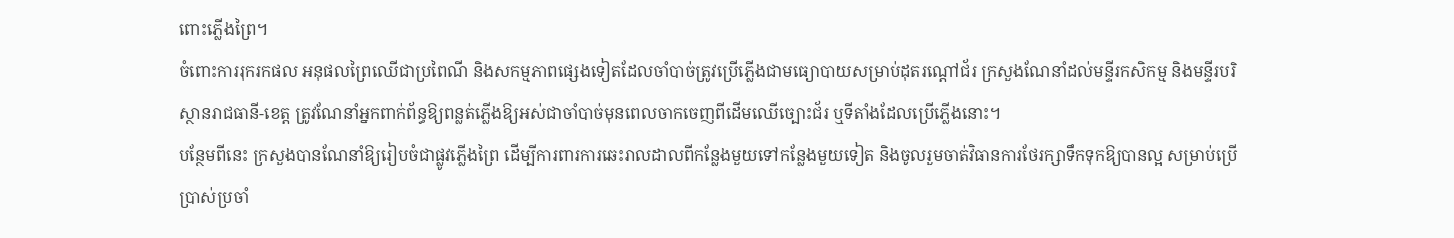ពោះភ្លើងព្រៃ។
ចំពោះការរុករកផល អនុផលព្រៃឈើជាប្រពៃណី និងសកម្មភាពផ្សេងទៀតដែលចាំបាច់ត្រូវប្រើភ្លើងជាមធ្យោបាយសម្រាប់ដុតរណ្ដៅជ័រ ក្រសួងណែនាំដល់មន្ទីរកសិកម្ម និងមន្ទីរបរិស្ថានរាជធានី-ខេត្ត ត្រូវណែនាំអ្នកពាក់ព័ន្ធឱ្យពន្លត់ភ្លើងឱ្យអស់ជាចាំបាច់មុនពេលចាកចេញពីដើមឈើច្បោះជ័រ ឬទីតាំងដែលប្រើភ្លើងនោះ។
បន្ថែមពីនេះ ក្រសួងបានណែនាំឱ្យរៀបចំជាផ្លូវភ្លើងព្រៃ ដើម្បីការពារការឆេះរាលដាលពីកន្លែងមួយទៅកន្លែងមួយទៀត និងចូលរួមចាត់វិធានការថែរក្សាទឹកទុកឱ្យបានល្អ សម្រាប់ប្រើប្រាស់ប្រចាំ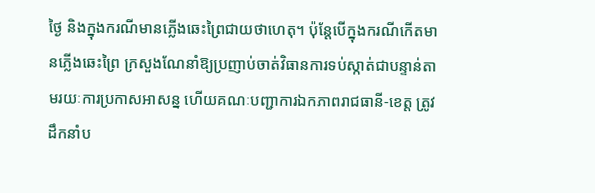ថ្ងៃ និងក្នុងករណីមានភ្លើងឆេះព្រៃជាយថាហេតុ។ ប៉ុន្តែបើក្នុងករណីកើតមានភ្លើងឆេះព្រៃ ក្រសួងណែនាំឱ្យប្រញាប់ចាត់វិធានការទប់ស្កាត់ជាបន្ទាន់តាមរយៈការប្រកាសអាសន្ន ហើយគណៈបញ្ជាការឯកភាពរាជធានី-ខេត្ត ត្រូវដឹកនាំប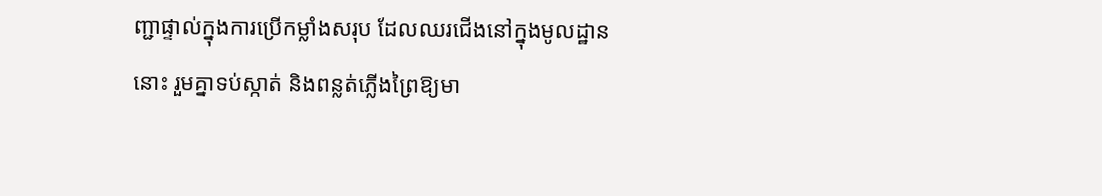ញ្ជាផ្ទាល់ក្នុងការប្រើកម្លាំងសរុប ដែលឈរជើងនៅក្នុងមូលដ្ឋាននោះ រួមគ្នាទប់ស្កាត់ និងពន្លត់ភ្លើងព្រៃឱ្យមា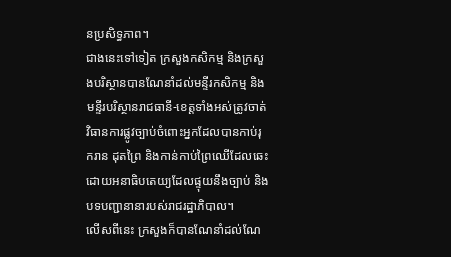នប្រសិទ្ធភាព។
ជាងនេះទៅទៀត ក្រសួងកសិកម្ម និងក្រសួងបរិស្ថានបានណែនាំដល់មន្ទីរកសិកម្ម និងមន្ទីរបរិស្ថានរាជធានី-ខេត្តទាំងអស់ត្រូវចាត់វិធានការផ្លូវច្បាប់ចំពោះអ្នកដែលបានកាប់រុករាន ដុតព្រៃ និងកាន់កាប់ព្រៃឈើដែលឆេះ ដោយអនាធិបតេយ្យដែលផ្ទុយនឹងច្បាប់ និងបទបញ្ជានានារបស់រាជរដ្ឋាភិបាល។
លើសពីនេះ ក្រសួងក៏បានណែនាំដល់ណែ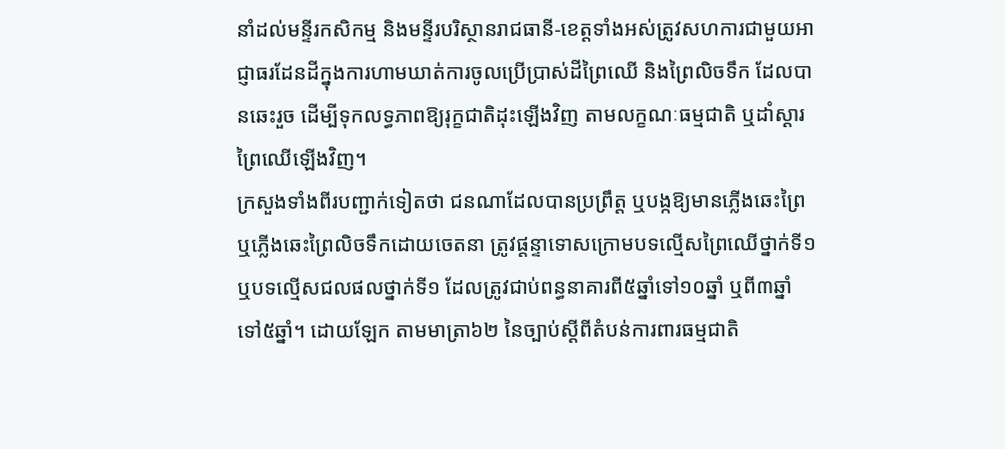នាំដល់មន្ទីរកសិកម្ម និងមន្ទីរបរិស្ថានរាជធានី-ខេត្តទាំងអស់ត្រូវសហការជាមួយអាជ្ញាធរដែនដីក្នុងការហាមឃាត់ការចូលប្រើប្រាស់ដីព្រៃឈើ និងព្រៃលិចទឹក ដែលបានឆេះរួច ដើម្បីទុកលទ្ធភាពឱ្យរុក្ខជាតិដុះឡើងវិញ តាមលក្ខណៈធម្មជាតិ ឬដាំស្ដារព្រៃឈើឡើងវិញ។
ក្រសួងទាំងពីរបញ្ជាក់ទៀតថា ជនណាដែលបានប្រព្រឹត្ត ឬបង្កឱ្យមានភ្លើងឆេះព្រៃ ឬភ្លើងឆេះព្រៃលិចទឹកដោយចេតនា ត្រូវផ្ដន្ទាទោសក្រោមបទល្មើសព្រៃឈើថ្នាក់ទី១ ឬបទល្មើសជលផលថ្នាក់ទី១ ដែលត្រូវជាប់ពន្ធនាគារពី៥ឆ្នាំទៅ១០ឆ្នាំ ឬពី៣ឆ្នាំទៅ៥ឆ្នាំ។ ដោយឡែក តាមមាត្រា៦២ នៃច្បាប់ស្ដីពីតំបន់ការពារធម្មជាតិ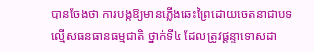បានចែងថា ការបង្កឱ្យមានភ្លើងឆេះព្រៃដោយចេតនាជាបទល្មើសធនធានធម្មជាតិ ថ្នាក់ទី៤ ដែលត្រូវផ្ដន្ទាទោសដា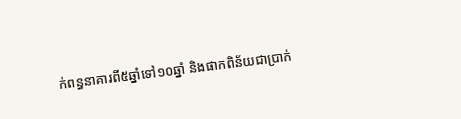ក់ពន្ធនាគារពី៥ឆ្នាំទៅ១០ឆ្នាំ និងផាកពិន័យជាប្រាក់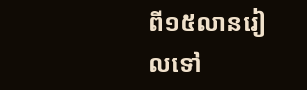ពី១៥លានរៀលទៅ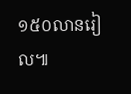១៥០លានរៀល៕